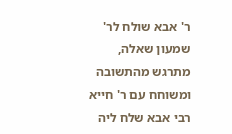ר' אבא שולח לר' שמעון שאלה, מתרגש מהתשובה ומשוחח עם ר' חייא
רבי אבא שלח ליה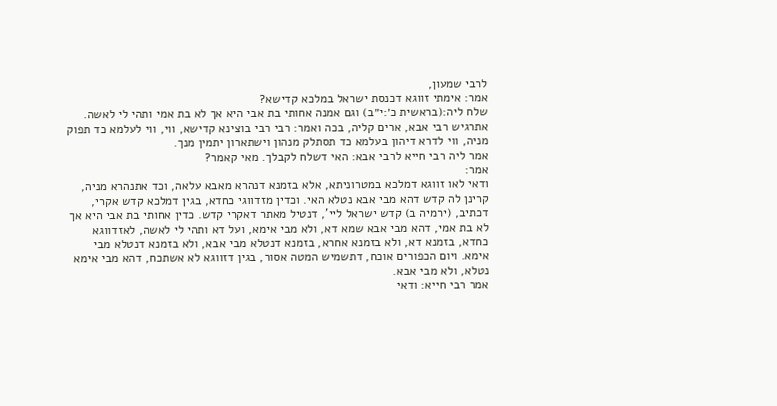לרבי שמעון,
אמר: אימתי זווגא דכנסת ישראל במלכא קדישא?
שלח ליה:(בראשית כ׳:י״ב) וגם אמנה אחותי בת אבי היא אך לא בת אמי ותהי לי לאשה.
אתרגיש רבי אבא, ארים קליה, בכה ואמר: רבי רבי בוצינא קדישא, ווי, ווי לעלמא כד תפוק מניה, ווי לדרא דיהון בעלמא כד תסתלק מנהון וישתארון יתמין מנך.
אמר ליה רבי חייא לרבי אבא: האי דשלח לקבלך. מאי קאמר?
אמר:
ודאי לאו זווגא דמלכא במטרוניתא, אלא בזמנא דנהרא מאבא עלאה, וכד אתנהרא מניה, קרינן לה קדש דהא מבי אבא נטלא האי. וכדין מזדווגי כחדא, בגין דמלכא קדש אקרי, דכתיב, (ירמיה ב) קדש ישראל ליי', דנטיל מאתר דאקרי קדש. כדין אחותי בת אבי היא אך לא בת אמי, דהא מבי אבא שמא דא, ולא מבי אימא, ועל דא ותהי לי לאשה, לאזדווגא כחדא, בזמנא דא, ולא בזמנא אחרא, בזמנא דנטלא מבי אבא, ולא בזמנא דנטלא מבי אימא. ויום הכפורים אוכח, דתשמיש המטה אסור, בגין דזווגא לא אשתכח, דהא מבי אימא נטלא, ולא מבי אבא.
אמר רבי חייא: ודאי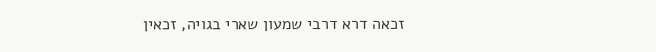זכאה דרא דרבי שמעון שארי בגויה, זכאין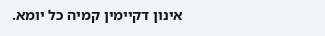אינון דקיימין קמיה כל יומא.